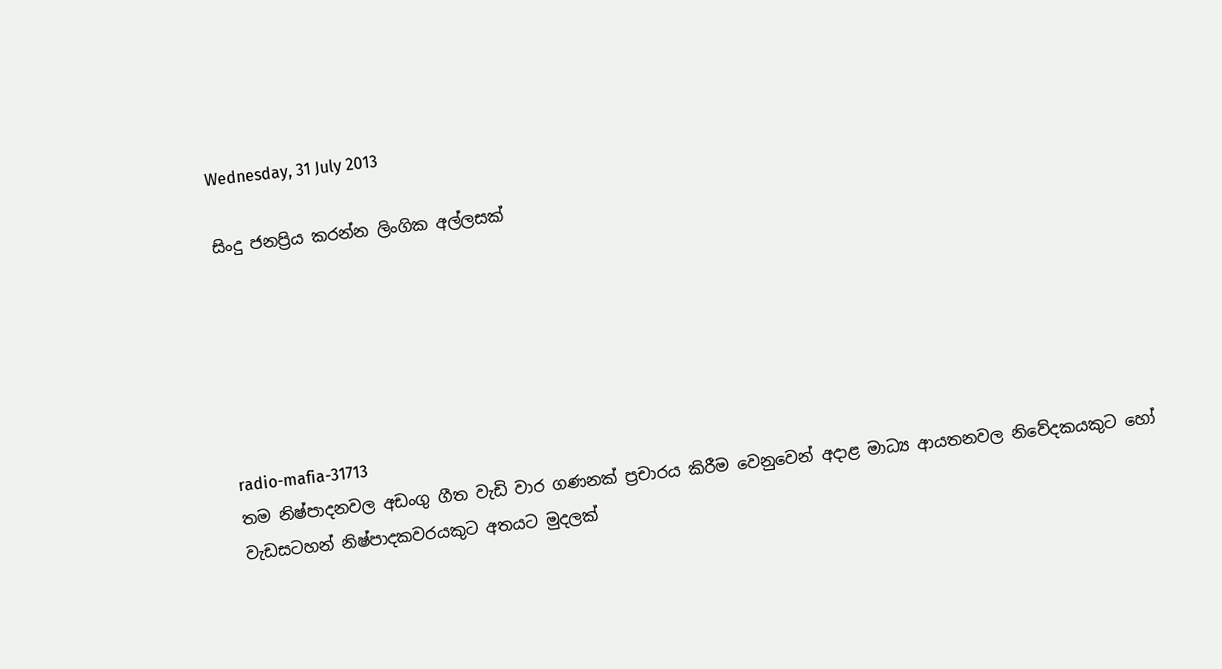Wednesday, 31 July 2013

සිංදු ජනප්‍රිය කරන්න ලිංගික අල්ලසක්






radio-mafia-31713
තම නිෂ්පාදනවල අඩංගු ගීත වැඩි වාර ගණනක් ප්‍රචාරය කිරීම වෙනුවෙන් අදාළ මාධ්‍ය ආයතනවල නිවේදකයකුට හෝ වැඩසටහන් නිෂ්පාදකවරයකුට අතයට මුදලක්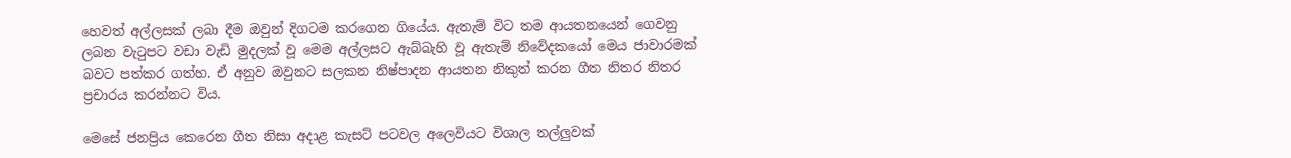හෙවත් අල්ලසක් ලබා දීම ඔවුන් දිගටම කරගෙන ගියේය. ඇතැම් විට තම ආයතනයෙන් ගෙවනු ලබන වැටුපට වඩා වැඩි මුදලක් වූ මෙම අල්ලසට ඇබ්බැහි වූ ඇතැම් නිවේදකයෝ මෙය ජාවාරමක් බවට පත්කර ගත්හ. ඒ අනුව ඔවුනට සලකන නිෂ්පාදන ආයතන නිකුත් කරන ගීත නිතර නිතර ප්‍රචාරය කරන්නට විය.

මෙසේ ජනප්‍රිය කෙරෙන ගීත නිසා අදාළ කැසට් පටවල අලෙවියට විශාල තල්ලුවක්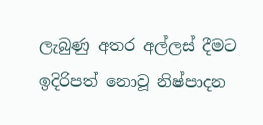ලැබුණු අතර අල්ලස් දීමට ඉදිරිපත් නොවූ නිෂ්පාදන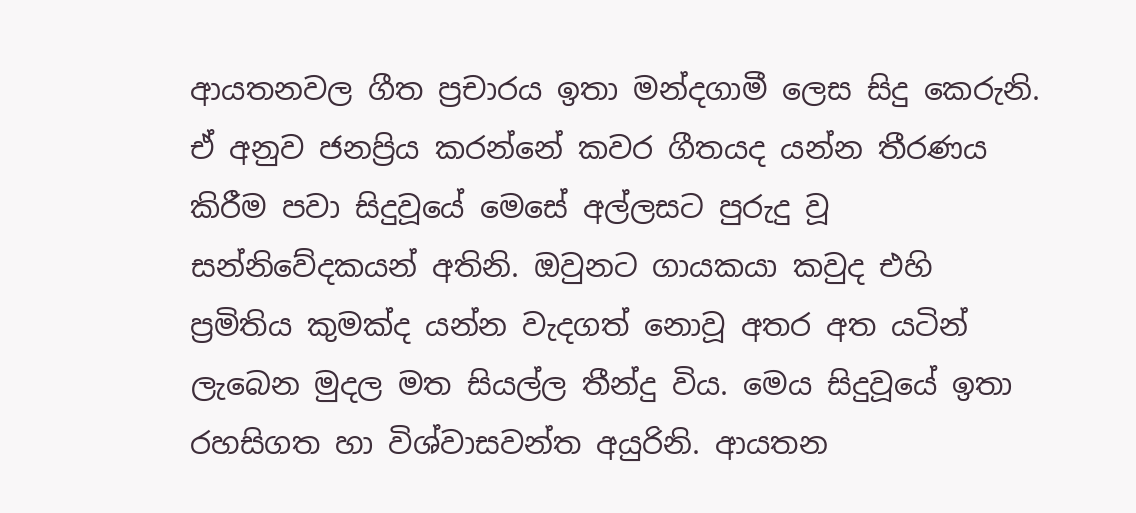ආයතනවල ගීත ප්‍රචාරය ඉතා මන්දගාමී ලෙස සිදු කෙරුනි. ඒ අනුව ජනප්‍රිය කරන්නේ කවර ගීතයද යන්න තීරණය කිරීම පවා සිදුවූයේ මෙසේ අල්ලසට පුරුදු වූ සන්නිවේදකයන් අතිනි. ඔවුනට ගායකයා කවුද එහි ප්‍රමිතිය කුමක්ද යන්න වැදගත් නොවූ අතර අත යටින් ලැබෙන මුදල මත සියල්ල තීන්දු විය. මෙය සිදුවූයේ ඉතා රහසිගත හා විශ්වාසවන්ත අයුරිනි. ආයතන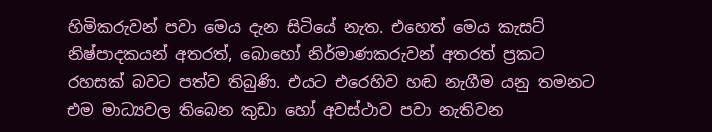හිමිකරුවන් පවා මෙය දැන සිටියේ නැත. එහෙත් මෙය කැසට් නිෂ්පාදකයන් අතරත්, බොහෝ නිර්මාණකරුවන් අතරත් ප්‍රකට රහසක් බවට පත්ව තිබුණි. එයට එරෙහිව හඬ නැගීම යනු තමනට එම මාධ්‍යවල තිබෙන කුඩා හෝ අවස්ථාව පවා නැතිවන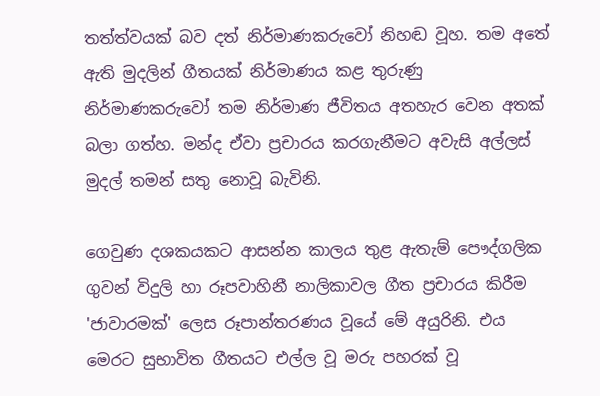තත්ත්වයක් බව දත් නිර්මාණකරුවෝ නිහඬ වූහ. තම අතේ ඇති මුදලින් ගීතයක් නිර්මාණය කළ තුරුණු නිර්මාණකරුවෝ තම නිර්මාණ ජීවිතය අතහැර වෙන අතක් බලා ගත්හ. මන්ද ඒවා ප්‍රචාරය කරගැනීමට අවැසි අල්ලස් මුදල් තමන් සතු නොවූ බැවිනි.

ගෙවුණ දශකයකට ආසන්න කාලය තුළ ඇතැම් පෞද්ගලික ගුවන් විදුලි හා රූපවාහිනී නාලිකාවල ගීත ප්‍රචාරය කිරීම 'ජාවාරමක්' ලෙස රූපාන්තරණය වූයේ මේ අයුරිනි. එය මෙරට සුභාවිත ගීතයට එල්ල වූ මරු පහරක් වූ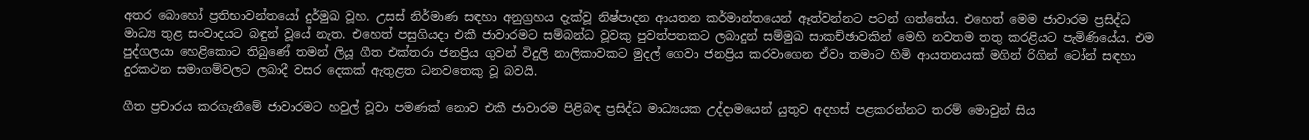අතර බොහෝ ප්‍රතිභාවන්තයෝ දුර්මුඛ වූහ. උසස් නිර්මාණ සඳහා අනුග්‍රහය දැක්වූ නිෂ්පාදන ආයතන කර්මාන්තයෙන් ඈත්වන්නට පටන් ගත්තේය. එහෙත් මෙම ජාවාරම ප්‍රසිද්ධ මාධ්‍ය තුළ සංවාදයට බඳුන් වූයේ නැත. එහෙත් පසුගියදා එකී ජාවාරමට සම්බන්ධ වූවකු පුවත්පතකට ලබාදුන් සම්මුඛ සාකච්ඡාවකින් මෙහි නවතම තතු කරළියට පැමිණියේය. එම පුද්ගලයා හෙළිකොට තිබුණේ තමන් ලියූ ගීත එක්තරා ජනප්‍රිය ගුවන් විදුලි නාලිකාවකට මුදල් ගෙවා ජනප්‍රිය කරවාගෙන ඒවා තමාට හිමි ආයතනයක් මගින් රිගින් ටෝන් සඳහා දුරකථන සමාගම්වලට ලබාදී වසර දෙකක් ඇතුළත ධනවතෙකු වූ බවයි.

ගීත ප්‍රචාරය කරගැනීමේ ජාවාරමට හවුල් වූවා පමණක් නොව එකී ජාවාරම පිළිබඳ ප්‍රසිද්ධ මාධ්‍යයක උද්දාමයෙන් යුතුව අදහස් පළකරන්නට තරම් මොවුන් සිය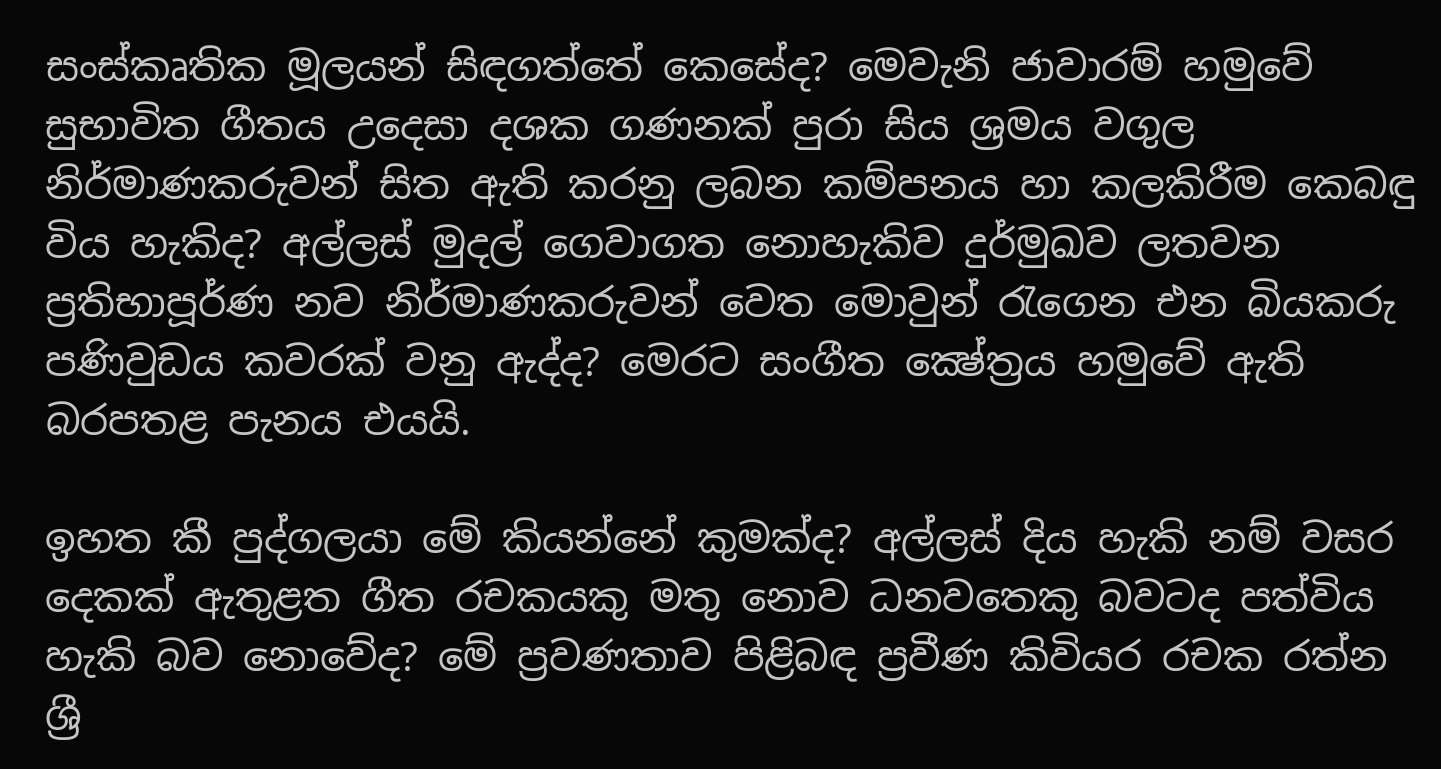සංස්කෘතික මූලයන් සිඳගත්තේ කෙසේද? මෙවැනි ජාවාරම් හමුවේ සුභාවිත ගීතය උදෙසා දශක ගණනක් පුරා සිය ශ්‍රමය වගුල නිර්මාණකරුවන් සිත ඇති කරනු ලබන කම්පනය හා කලකිරීම කෙබඳු විය හැකිද? අල්ලස් මුදල් ගෙවාගත නොහැකිව දුර්මුඛව ලතවන ප්‍රතිභාපූර්ණ නව නිර්මාණකරුවන් වෙත මොවුන් රැගෙන එන බියකරු පණිවුඩය කවරක් වනු ඇද්ද? මෙරට සංගීත ක්‍ෂේත්‍රය හමුවේ ඇති බරපතළ පැනය එයයි.

ඉහත කී පුද්ගලයා මේ කියන්නේ කුමක්ද? අල්ලස් දිය හැකි නම් වසර දෙකක් ඇතුළත ගීත රචකයකු මතු නොව ධනවතෙකු බවටද පත්විය හැකි බව නොවේද? මේ ප්‍රවණතාව පිළිබඳ ප්‍රවීණ කිවියර රචක රත්න ශ්‍රී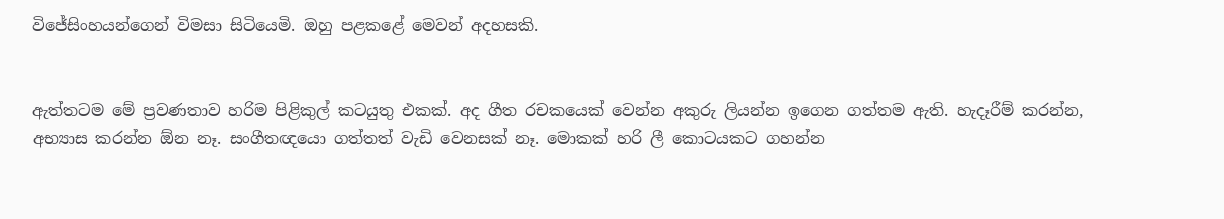විජේසිංහයන්ගෙන් විමසා සිටියෙමි. ඔහු පළකළේ මෙවන් අදහසකි.


ඇත්තටම මේ ප්‍රවණතාව හරිම පිළිකුල් කටයුතු එකක්. අද ගීත රචකයෙක් වෙන්න අකුරු ලියන්න ඉගෙන ගත්තම ඇති. හැදෑරීම් කරන්න, අභ්‍යාස කරන්න ඕන නෑ. සංගීතඥයො ගත්තත් වැඩි වෙනසක් නෑ. මොකක් හරි ලී කොටයකට ගහන්න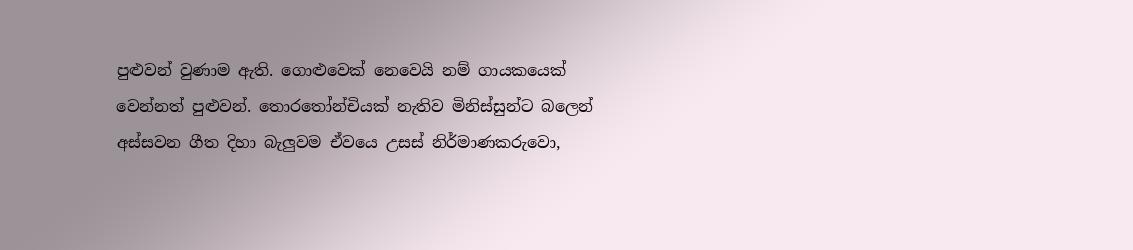පුළුවන් වුණාම ඇති. ගොළුවෙක් ‍නෙවෙයි නම් ගායකයෙක් වෙන්නත් පුළුවන්. තොරතෝන්චියක් නැතිව මිනිස්සුන්ට බලෙන් අස්සවන ගීත දිහා බැලුවම ඒවයෙ උසස් නිර්මාණකරුවො,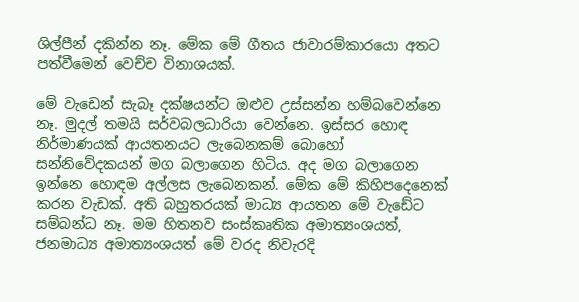ශිල්පීන් දකින්න නෑ. මේක මේ ගීතය ජාවාරම්කාරයො අතට පත්වීමෙන් වෙච්ච විනාශයක්.

මේ වැඩෙන් සැබෑ දක්ෂයන්ට ඔළුව උස්සන්න හම්බවෙන්නෙ නෑ. මුදල් තමයි සර්වබලධාරියා වෙන්නෙ. ඉස්සර හොඳ නිර්මාණයක් ආයතනයට ලැබෙනකම් බොහෝ සන්නිවේදකයන් මග බලාගෙන හිටිය. අද මග බලාගෙන ඉන්නෙ හොඳම අල්ලස ලැබෙනකන්. මේක මේ කිහිපදෙනෙක් කරන වැඩක්. අති බහුතරයක් මාධ්‍ය ආයතන මේ වැඩේට සම්බන්ධ නෑ. මම හිතනව සංස්කෘතික අමාත්‍යංශයත්, ජනමාධ්‍ය අමාත්‍යංශයත් මේ වරද නිවැරදි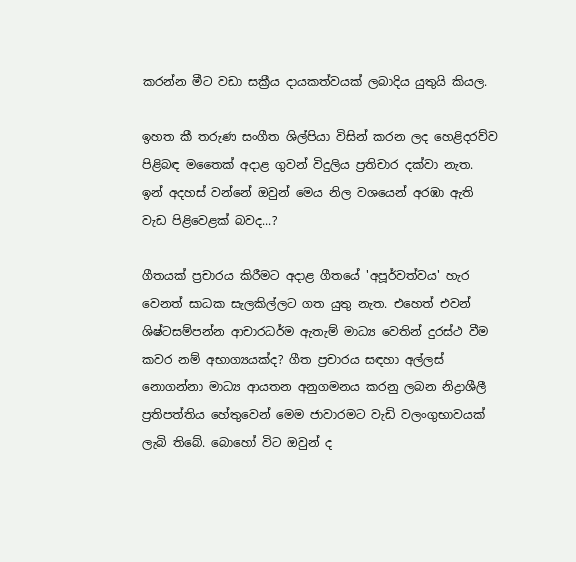කරන්න මීට වඩා සක්‍රීය දායකත්වයක් ලබාදිය යුතුයි කියල.

ඉහත කී තරුණ සංගීත ශිල්පියා විසින් කරන ලද හෙළිදරව්ව පිළිබඳ මතෛක් අදාළ ගුවන් විදුලිය ප්‍රතිචාර දක්වා නැත. ඉන් අදහස් වන්නේ ඔවුන් මෙය නිල වශයෙන් අරඹා ඇති වැඩ පිළිවෙළක් බවද...?

ගීතයක් ප්‍රචාරය කිරීමට අදාළ ගීතයේ 'අපූර්වත්වය' හැර වෙනත් සාධක සැලකිල්ලට ගත යුතු නැත. එහෙත් එවන් ශිෂ්ටසම්පන්න ආචාරධර්ම ඇතැම් මාධ්‍ය වෙතින් දුරස්ථ වීම කවර නම් අභාග්‍යයක්ද? ගීත ප්‍රචාරය සඳහා අල්ලස් නොගන්නා මාධ්‍ය ආයතන අනුගමනය කරනු ලබන නිද්‍රාශීලී ප්‍රතිපත්තිය හේතුවෙන් මෙම ජාවාරමට වැඩි වලංගුභාවයක් ලැබි තිබේ. බොහෝ විට ඔවුන් ද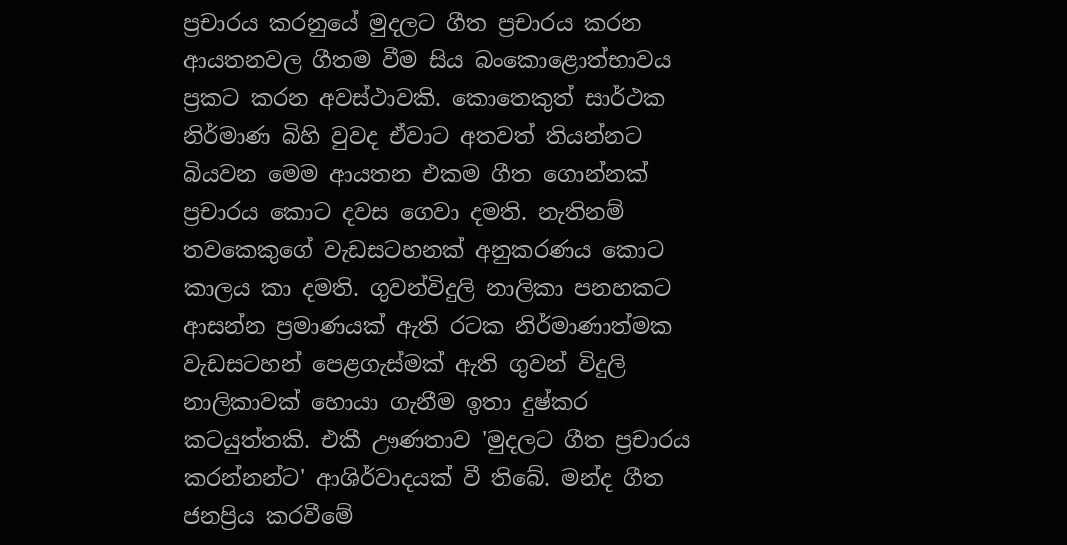ප්‍රචාරය කරනුයේ මුදලට ගීත ප්‍රචාරය කරන ආයතනවල ගීතම වීම සිය බංකොළොත්භාවය ප්‍රකට කරන අවස්ථාවකි. කොතෙකුත් සාර්ථක නිර්මාණ බිහි වුවද ඒවාට අතවත් තියන්නට බියවන මෙම ආයතන එකම ගීත ගොන්නක් ප්‍රචාරය කොට දවස ගෙවා දමති. නැතිනම් තවකෙකුගේ වැඩසටහනක් අනුකරණය කොට කාලය කා දමති. ගුවන්විදුලි නාලිකා පනහකට ආසන්න ප්‍රමාණයක් ඇති රටක නිර්මාණාත්මක වැඩසටහන් පෙළගැස්මක් ඇති ගුවන් විදුලි නාලිකාවක් හොයා ගැනීම ඉතා දුෂ්කර කටයුත්තකි. එකී ඌණතාව 'මුදලට ගීත ප්‍රචාරය කරන්නන්ට' ආශිර්වාදයක් වී තිබේ. මන්ද ගීත ජනප්‍රිය කරවීමේ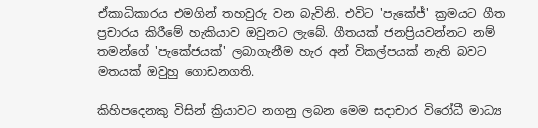ඒකාධිකාරය එමගින් තහවුරු වන බැවිනි. එවිට 'පැකේජ්' ක්‍රමයට ගීත ප්‍රචාරය කිරීමේ හැකියාව ඔවුනට ලැබේ. ගීතයක් ජනප්‍රියවන්නට නම් තමන්ගේ 'පැකේජයක්' ලබාගැනීම හැර අන් විකල්පයක් නැති බවට මතයක් ඔවුහු ගොඩනගති.

කිහිපදෙනකු විසින් ක්‍රියාවට නගනු ලබන මෙම සදාචාර විරෝධී මාධ්‍ය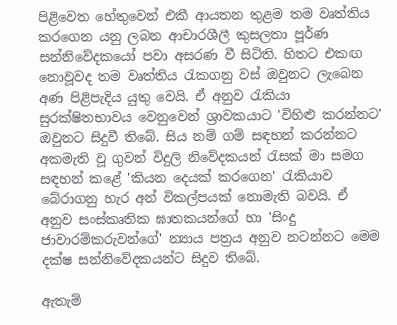පිළිවෙත හේතුවෙන් එකී ආයතන තුළම තම වෘත්තිය කරගෙන යනු ලබන ආචාරශීලී කුසලතා පූර්ණ සන්නිවේදකයෝ පවා අසරණ වී සිටිති. හිතට එකඟ නොවූවද තම වෘත්තිය රැකගනු වස් ඔවුනට ලැබෙන අණ පිළිපැදිය යුතු වෙයි. ඒ අනුව රැකියා සුරක්ෂිතභාවය වෙනුවෙන් ශ්‍රාවකයාට 'විහිළු කරන්නට' ඔවුනට සිදුවී තිබේ. සිය නම් ගම් සඳහන් කරන්නට අකමැති වූ ගුවන් විදුලි නිවේදකයන් රැසක් මා සමග සඳහන් කළේ 'කියන දෙයක් කරගෙන' රැකියාව බේරාගනු හැර අන් විකල්පයක් නොමැති බවයි. ඒ අනුව සංස්කෘතික ඝාතකයන්ගේ හා 'සිංදු ජාවාරම්කරුවන්ගේ' න්‍යාය පත්‍රය අනුව නටන්නට මෙම දක්ෂ සන්නිවේදකයන්ට සිදුව තිබේ.

ඇතැම්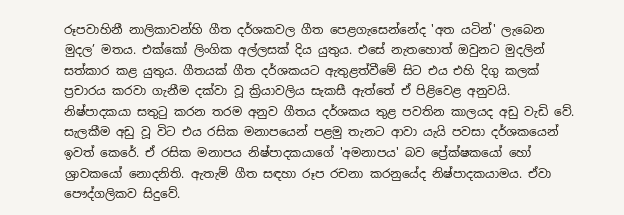රූපවාහිනී නාලිකාවන්හි ගීත දර්ශකවල ගීත පෙළගැසෙන්නේද 'අත යටින්' ලැබෙන මුදල’ මතය. එක්කෝ ලිංගික අල්ලසක් දිය යුතුය. එසේ නැතහොත් ඔවුනට මුදලින් සත්කාර කළ යුතුය. ගීතයක් ගීත දර්ශකයට ඇතුළත්වීමේ සිට එය එහි දිගු කලක් ප්‍රචාරය කරවා ගැනීම දක්වා වූ ක්‍රියාවලිය සැකසී ඇත්තේ ඒ පිළිවෙළ අනුවයි. නිෂ්පාදකයා සතුටු කරන තරම අනුව ගීතය දර්ශකය තුළ පවතින කාලයද අඩු වැඩි වේ. සැලකීම අඩු වූ විට එය රසික මනාපයෙන් පළමු තැනට ආවා යැයි පවසා දර්ශකයෙන් ඉවත් කෙරේ. ඒ රසික මනාපය නිෂ්පාදකයාගේ 'අමනාපය' බව ප්‍රේක්ෂකයෝ හෝ ශ්‍රාවකයෝ නොදනිති. ඇතැම් ගීත සඳහා රූප රචනා කරනුයේද නිෂ්පාදකයාමය. ඒවා පෞද්ගලිකව සිදුවේ.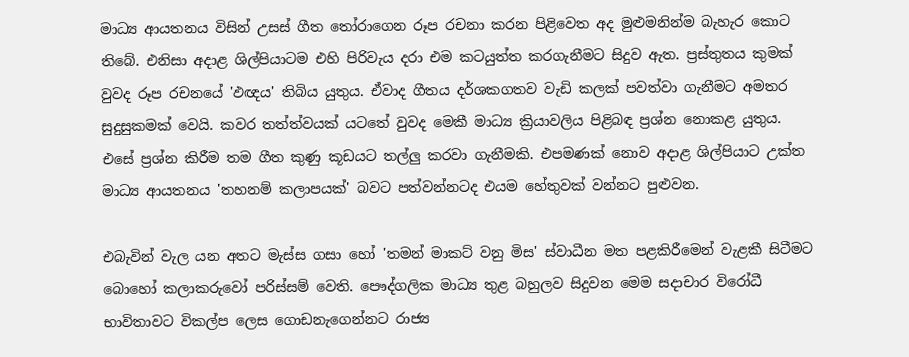මාධ්‍ය ආයතනය විසින් උසස් ගීත තෝරාගෙන රූප රචනා කරන පිළිවෙත අද මුළුමනින්ම බැහැර කොට තිබේ. එනිසා අදාළ ශිල්පියාටම එහි පිරිවැය දරා එම කටයුත්ත කරගැනීමට සිදුව ඇත. ප්‍රස්තුතය කුමක් වුවද රූප රචනයේ 'ඵඥය' තිබිය යුතුය. ඒවාද ගීතය දර්ශකගතව වැඩි කලක් පවත්වා ගැනීමට අමතර සුදුසුකමක් වෙයි. කවර තත්ත්වයක් යටතේ වුවද මෙකී මාධ්‍ය ක්‍රියාවලිය පිළිබඳ ප්‍රශ්න නොකළ යුතුය. එසේ ප්‍රශ්න කිරීම තම ගීත කුණු කූඩයට තල්ලු කරවා ගැනීමකි. එපමණක් නොව අදාළ ශිල්පියාට උක්ත මාධ්‍ය ආයතනය 'තහනම් කලාපයක්' බවට පත්වන්නටද එයම හේතුවක් වන්නට පුළුවන.

එබැවින් වැල යන අතට මැස්ස ගසා හෝ 'තමන් මාකට් වනු මිස' ස්වාධීන මත පළකිරීමෙන් වැළකී සිටීමට බොහෝ කලාකරුවෝ පරිස්සම් වෙති. පෞද්ගලික මාධ්‍ය තුළ බහුලව සිදුවන මෙම සදාචාර විරෝධී භාවිතාවට විකල්ප ලෙස ගොඩනැගෙන්නට රාජ්‍ය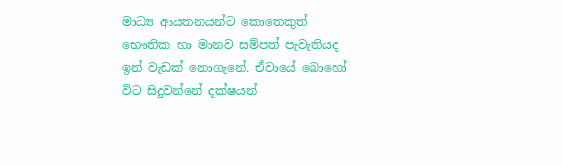මාධ්‍ය ආයතනයන්ට කොතෙකුත් භෞතික හා මානව සම්පත් පැවැතියද ඉන් වැඩක් නොගැනේ. ඒවායේ බොහෝ විට සිදුවන්නේ දක්ෂයන්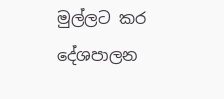මුල්ලට කර දේශපාලන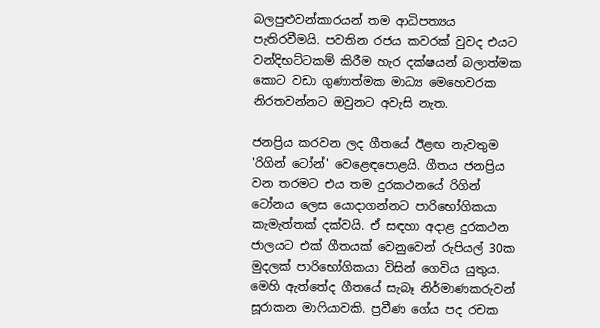බලපුළුවන්කාරයන් තම ආධිපත්‍යය පැතිරවීමයි. පවතින රජය කවරක් වුවද එයට වන්දිභට්ටකම් කිරීම හැර දක්ෂයන් බලාත්මක කොට වඩා ගුණාත්මක මාධ්‍ය මෙහෙවරක නිරතවන්නට ඔවුනට අවැසි නැත.

ජනප්‍රිය කරවන ලද ගීතයේ ඊළඟ නැවතුම 'රිගින් ටෝන්' වෙළෙඳ‍පොළයි. ගීතය ජනප්‍රිය වන තරමට එය තම දුරකථනයේ රිගින් ටෝනය ලෙස යොදාගන්නට පාරිභෝගිකයා කැමැත්තක් දක්වයි. ඒ සඳහා අදාළ දුරකථන ජාලයට එක් ගීතයක් වෙනුවෙන් රුපියල් 30ක මුදලක් පාරිභෝගිකයා විසින් ගෙවිය යුතුය. මෙහි ඇත්තේද ගීතයේ සැබෑ නිර්මාණකරුවන් සූරාකන මාෆියාවකි. ප්‍රවීණ ගේය පද රචක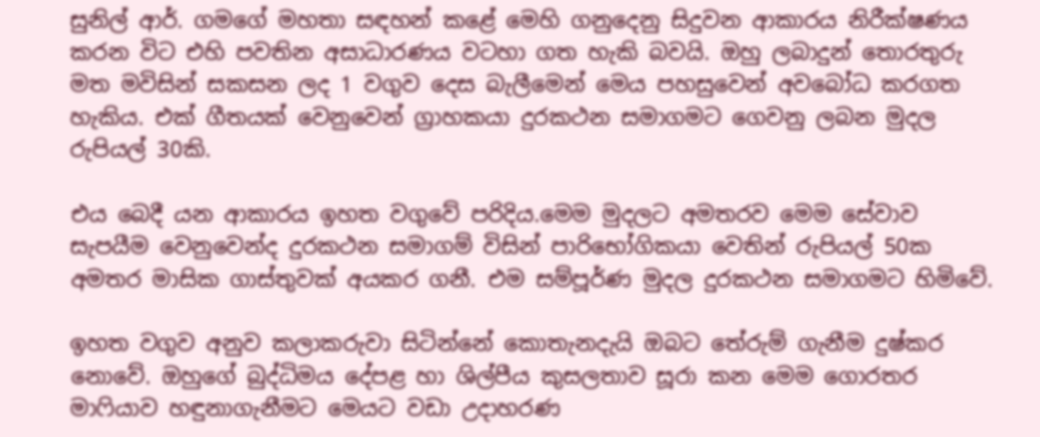සුනිල් ආර්. ගමගේ මහතා සඳහන් කළේ මෙහි ගනුදෙනු සිදුවන ආකාරය නිරීක්ෂණය කරන විට එහි පවතින අසාධාරණය වටහා ගත හැකි බවයි. ඔහු ලබාදුන් තොරතුරු මත මවිසින් සකසන ලද 1 වගුව දෙස බැලීමෙන් මෙය පහසුවෙන් අවබෝධ කරගත හැකිය. එක් ගීතයක් වෙනුවෙන් ග්‍රාහකයා දුරකථන සමාගමට ගෙවනු ලබන මුදල රුපියල් 30කි.

එය බෙදී යන ආකාරය ඉහත වගුවේ පරිදිය.මෙම මුදලට අමතරව මෙම සේවාව සැපයීම වෙනුවෙන්ද දුරකථන සමාගම් විසින් පාරිභෝගිකයා වෙතින් රුපියල් 50ක අමතර මාසික ගාස්තුවක් අයකර ගනී. එම සම්පූර්ණ මුදල දුරකථන සමාගමට හිමිවේ.

ඉහත වගුව අනුව කලාකරුවා සිටින්නේ කොතැනදැයි ඔබට තේරුම් ගැනීම දුෂ්කර නොවේ. ඔහුගේ බුද්ධිමය දේපළ හා ශිල්පීය කුසලතාව සූරා කන මෙම ගොරතර මාෆියාව හඳුනාගැනීමට මෙයට වඩා උදාහරණ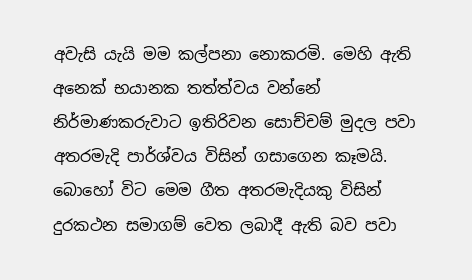අවැසි යැයි මම කල්පනා නොකරමි. මෙහි ඇති අනෙක් භයානක තත්ත්වය වන්නේ නිර්මාණකරුවාට ඉතිරිවන සොච්චම් මුදල පවා අතරමැදි පාර්ශ්වය විසින් ගසාගෙන කෑමයි. බොහෝ විට මෙම ගීත අතරමැදියකු විසින් දුරකථන සමාගම් වෙත ලබාදී ඇති බව පවා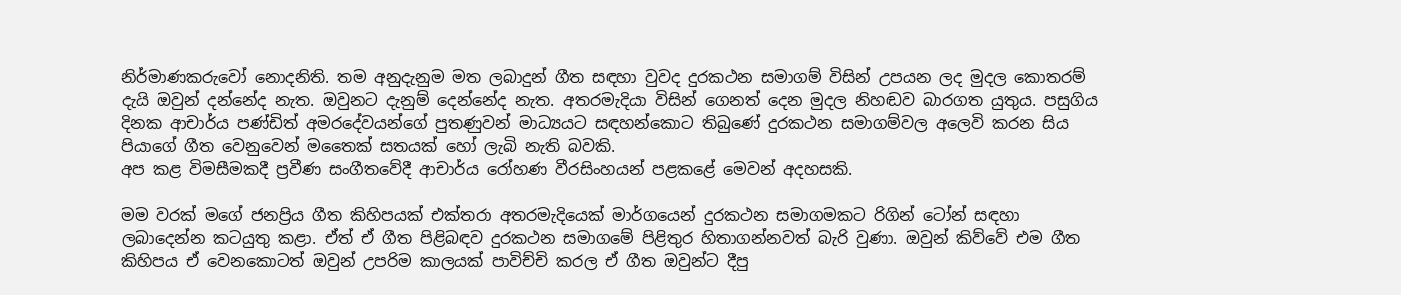නිර්මාණකරුවෝ නොදනිති. තම අනුදැනුම මත ලබාදුන් ගීත සඳහා වුවද දුරකථන සමාගම් විසින් උපයන ලද මුදල කොතරම් දැයි ඔවුන් දන්නේද නැත. ඔවුනට දැනුම් දෙන්නේද නැත. අතරමැදියා විසින් ගෙනත් දෙන මුදල නිහඬව බාරගත යුතුය. පසුගිය දිනක ආචාර්ය පණ්ඩිත් අමරදේවයන්ගේ පුතණුවන් මාධ්‍යයට සඳහන්කොට තිබුණේ දුරකථන සමාගම්වල අලෙවි කරන සිය පියාගේ ගීත වෙනුවෙන් මතෛක් සතයක් හෝ ලැබි නැති බවකි.
අප කළ විමසීමකදී ප්‍රවීණ සංගීතවේදී ආචාර්ය රෝහණ වීරසිංහයන් පළකළේ මෙවන් අදහසකි.

මම වරක් මගේ ජනප්‍රිය ගීත කිහිපයක් එක්තරා අතරමැදියෙක් මාර්ගයෙන් දුරකථන සමාගමකට රිගින් ටෝන් සඳහා ලබාදෙන්න කටයුතු කළා. ඒත් ඒ ගීත පිළිබඳව දුරකථන සමාගමේ පිළිතුර හිතාගන්නවත් බැරි වුණා. ඔවුන් කිව්වේ එම ගීත කිහිපය ඒ වෙනකොටත් ඔවුන් උපරිම කාලයක් පාවිච්චි කරල ඒ ගීත ඔවුන්ට දීපු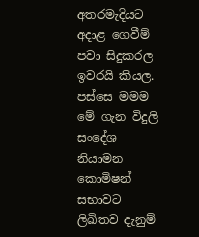අතරමැදියට අදාළ ගෙවීම් පවා සිදුකරල ඉවරයි කියල. පස්සෙ මමම මේ ගැන විදුලි සංදේශ නියාමන කොමිෂන් සභාවට ලිඛිතව දැනුම්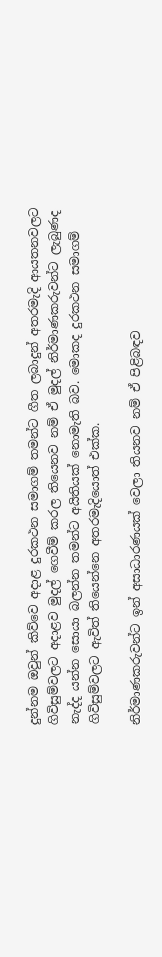දුන්නම ඔවුන් කිව්වෙ අදාළ දුරකථන සමාගම් තමන්ට ගීත ලබාදුන් අතරමැදි ආයතනවලට ගිවිසුම්වලට අදාළව මුදල් ගෙවීම් කරල තියෙනව නම් ඒ මුදල් නිර්මාණකරුවන්ට ලැබුණද නැද්ද යන්න සොයා බලන්න තමන්ට අයිතියක් නොමැති බව. මොකද දුරකථන සමාගම් ගිවිසුම්වලට ඇවිත් තියෙන්නෙ අතරමැදියොත් එක්ක.

නිර්මාණකරුවන්ට ඉන් අසාධාරණයක් වෙලා තියනව නම් ඒ පිළිබඳව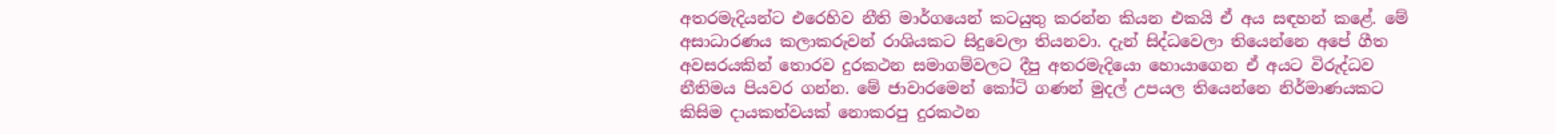අතරමැදියන්ට එරෙහිව නීති මාර්ගයෙන් කටයුතු කරන්න කියන එකයි ඒ අය සඳහන් කළේ. මේ අසාධාරණය කලාකරුවන් රාශියකට සිදුවෙලා තියනවා. දැන් සිද්ධවෙලා තියෙන්නෙ අපේ ගීත අවසරයකින් තොරව දුරකථන සමාගම්වලට දීපු අතරමැදියො හොයාගෙන ඒ අයට විරුද්ධව නීතිමය පියවර ගන්න. මේ ජාවාරමෙන් කෝටි ගණන් මුදල් උපයල තියෙන්නෙ නිර්මාණයකට කිසිම දායකත්වයක් නොකරපු දුරකථන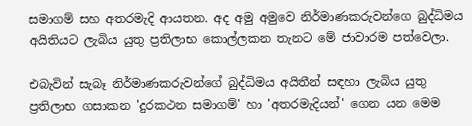සමාගම් සහ අතරමැදි ආයතන. අද අමු අමුවෙ නිර්මාණකරුවන්ගෙ බුද්ධිමය අයිතියට ලැබිය යුතු ප්‍රතිලාභ කොල්ලකන තැනට මේ ජාවාරම පත්වෙලා.

එබැවින් සැබෑ නිර්මාණකරුවන්ගේ බුද්ධිමය අයිතීන් සඳහා ලැබිය යුතු ප්‍රතිලාභ ගසාකන 'දුරකථන සමාගම්' හා 'අතරමැදියන්' ගෙන යන මෙම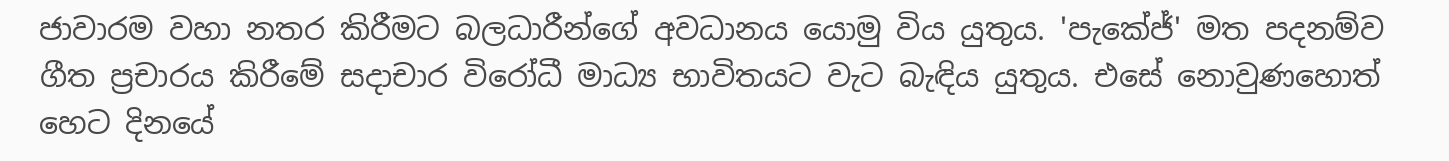ජාවාරම වහා නතර කිරීමට බලධාරීන්ගේ අවධානය යොමු විය යුතුය. 'පැකේජ්' මත පදනම්ව ගීත ප්‍රචාරය කිරීමේ සදාචාර විරෝධී මාධ්‍ය භාවිතයට වැට බැඳිය යුතුය. එසේ නොවුණහොත් හෙට දිනයේ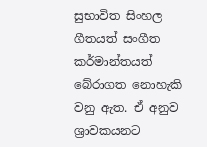සුභාවිත සිංහල ගීතයත් සංගීත කර්මාන්තයත් බේරාගත නොහැකි වනු ඇත. ඒ අනුව ශ්‍රාවකයනට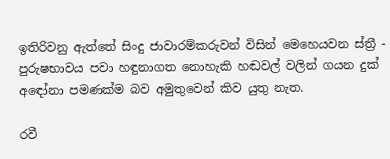ඉතිරිවනු ඇත්තේ සිංදු ජාවාරම්කරුවන් විසින් මෙහෙයවන ස්ත්‍රී - පුරුෂභාවය පවා හඳුනාගත නොහැකි හඬවල් වලින් ගයන දුක් අඳෝනා පමණක්ම බව අමුතුවෙන් කිව යුතු නැත.

රවී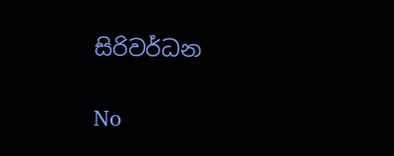සිරිවර්ධන

No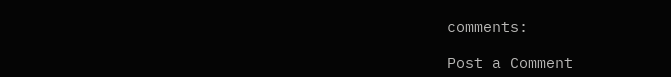comments:

Post a Comment